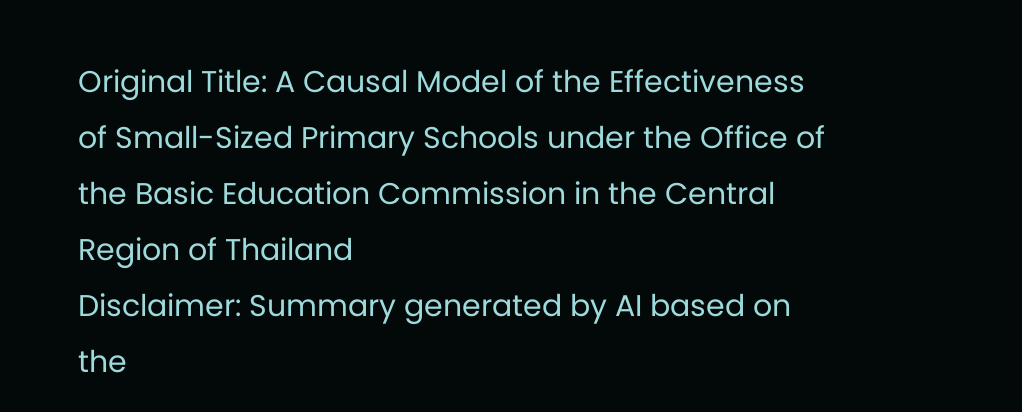Original Title: A Causal Model of the Effectiveness of Small-Sized Primary Schools under the Office of the Basic Education Commission in the Central Region of Thailand
Disclaimer: Summary generated by AI based on the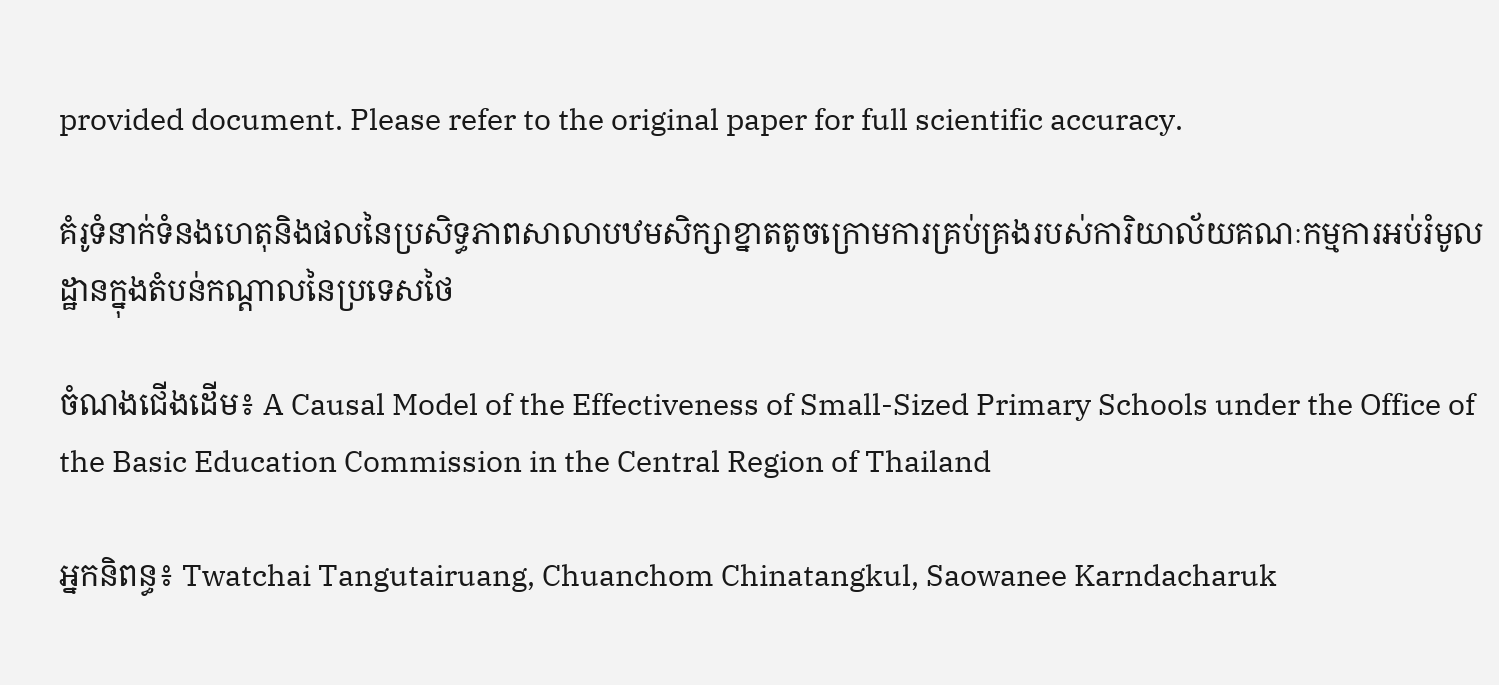provided document. Please refer to the original paper for full scientific accuracy.

គំរូទំនាក់ទំនងហេតុនិងផលនៃប្រសិទ្ធភាពសាលាបឋមសិក្សាខ្នាតតូចក្រោមការគ្រប់គ្រងរបស់ការិយាល័យគណៈកម្មការអប់រំមូលដ្ឋានក្នុងតំបន់កណ្តាលនៃប្រទេសថៃ

ចំណងជើងដើម៖ A Causal Model of the Effectiveness of Small-Sized Primary Schools under the Office of the Basic Education Commission in the Central Region of Thailand

អ្នកនិពន្ធ៖ Twatchai Tangutairuang, Chuanchom Chinatangkul, Saowanee Karndacharuk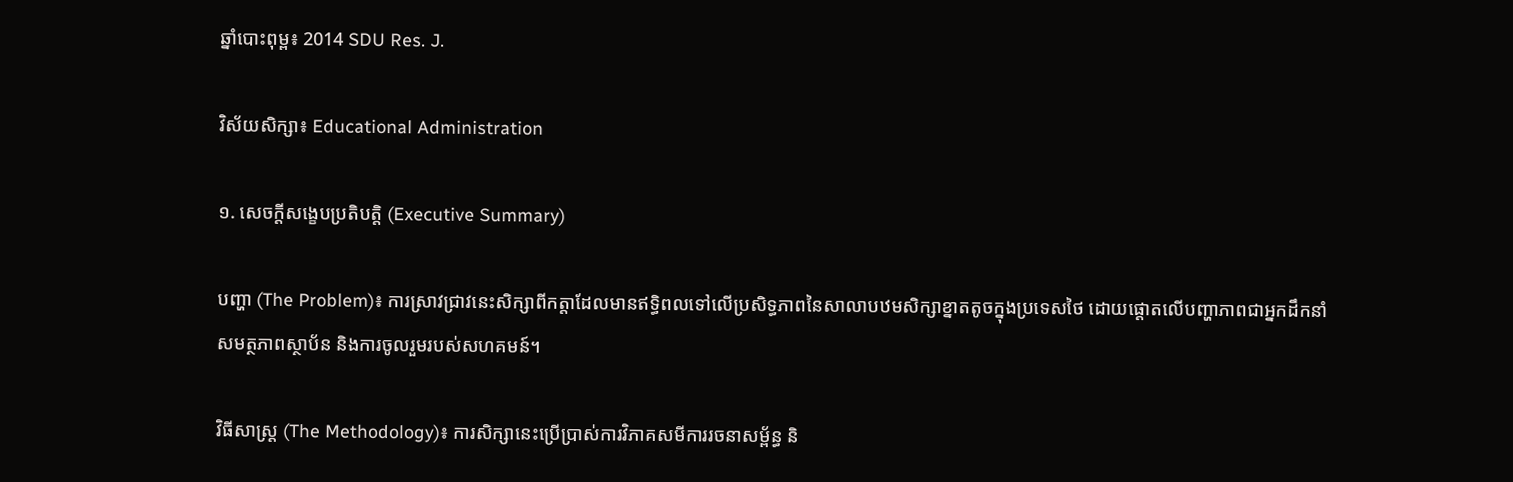ឆ្នាំបោះពុម្ព៖ 2014 SDU Res. J.

វិស័យសិក្សា៖ Educational Administration

១. សេចក្តីសង្ខេបប្រតិបត្តិ (Executive Summary)

បញ្ហា (The Problem)៖ ការស្រាវជ្រាវនេះសិក្សាពីកត្តាដែលមានឥទ្ធិពលទៅលើប្រសិទ្ធភាពនៃសាលាបឋមសិក្សាខ្នាតតូចក្នុងប្រទេសថៃ ដោយផ្តោតលើបញ្ហាភាពជាអ្នកដឹកនាំ សមត្ថភាពស្ថាប័ន និងការចូលរួមរបស់សហគមន៍។

វិធីសាស្ត្រ (The Methodology)៖ ការសិក្សានេះប្រើប្រាស់ការវិភាគសមីការរចនាសម្ព័ន្ធ និ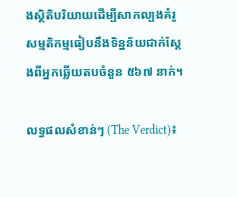ងស្ថិតិបរិយាយដើម្បីសាកល្បងគំរូសម្មតិកម្មធៀបនឹងទិន្នន័យជាក់ស្តែងពីអ្នកឆ្លើយតបចំនួន ៥៦៧ នាក់។

លទ្ធផលសំខាន់ៗ (The Verdict)៖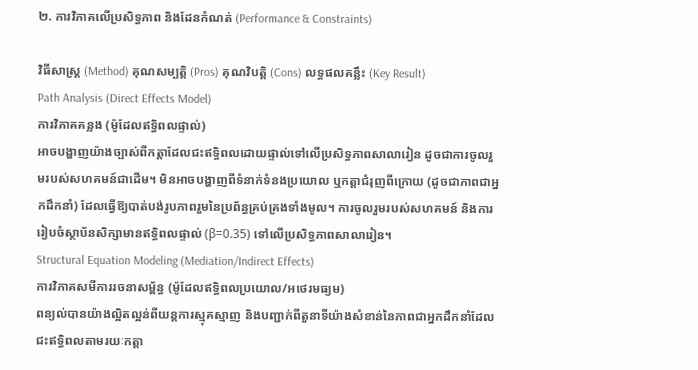២. ការវិភាគលើប្រសិទ្ធភាព និងដែនកំណត់ (Performance & Constraints)

វិធីសាស្ត្រ (Method) គុណសម្បត្តិ (Pros) គុណវិបត្តិ (Cons) លទ្ធផលគន្លឹះ (Key Result)
Path Analysis (Direct Effects Model)
ការវិភាគគន្លង (ម៉ូដែលឥទ្ធិពលផ្ទាល់)
អាចបង្ហាញយ៉ាងច្បាស់ពីកត្តាដែលជះឥទ្ធិពលដោយផ្ទាល់ទៅលើប្រសិទ្ធភាពសាលារៀន ដូចជាការចូលរួមរបស់សហគមន៍ជាដើម។ មិនអាចបង្ហាញពីទំនាក់ទំនងប្រយោល ឬកត្តាជំរុញពីក្រោយ (ដូចជាភាពជាអ្នកដឹកនាំ) ដែលធ្វើឱ្យបាត់បង់រូបភាពរួមនៃប្រព័ន្ធគ្រប់គ្រងទាំងមូល។ ការចូលរួមរបស់សហគមន៍ និងការរៀបចំស្ថាប័នសិក្សាមានឥទ្ធិពលផ្ទាល់ (β=0.35) ទៅលើប្រសិទ្ធភាពសាលារៀន។
Structural Equation Modeling (Mediation/Indirect Effects)
ការវិភាគសមីការរចនាសម្ព័ន្ធ (ម៉ូដែលឥទ្ធិពលប្រយោល/អថេរមធ្យម)
ពន្យល់បានយ៉ាងល្អិតល្អន់ពីយន្តការស្មុគស្មាញ និងបញ្ជាក់ពីតួនាទីយ៉ាងសំខាន់នៃភាពជាអ្នកដឹកនាំដែលជះឥទ្ធិពលតាមរយៈកត្តា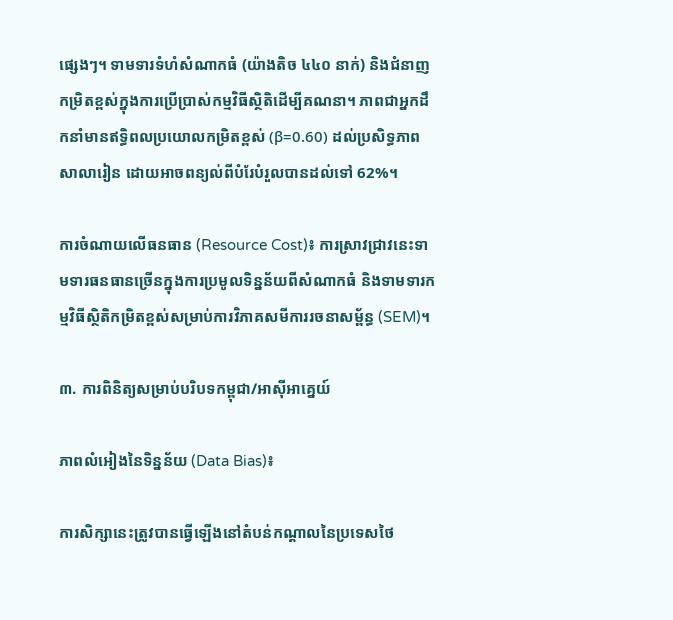ផ្សេងៗ។ ទាមទារទំហំសំណាកធំ (យ៉ាងតិច ៤៤០ នាក់) និងជំនាញកម្រិតខ្ពស់ក្នុងការប្រើប្រាស់កម្មវិធីស្ថិតិដើម្បីគណនា។ ភាពជាអ្នកដឹកនាំមានឥទ្ធិពលប្រយោលកម្រិតខ្ពស់ (β=0.60) ដល់ប្រសិទ្ធភាពសាលារៀន ដោយអាចពន្យល់ពីបំរែបំរួលបានដល់ទៅ 62%។

ការចំណាយលើធនធាន (Resource Cost)៖ ការស្រាវជ្រាវនេះទាមទារធនធានច្រើនក្នុងការប្រមូលទិន្នន័យពីសំណាកធំ និងទាមទារកម្មវិធីស្ថិតិកម្រិតខ្ពស់សម្រាប់ការវិភាគសមីការរចនាសម្ព័ន្ធ (SEM)។

៣. ការពិនិត្យសម្រាប់បរិបទកម្ពុជា/អាស៊ីអាគ្នេយ៍

ភាពលំអៀងនៃទិន្នន័យ (Data Bias)៖

ការសិក្សានេះត្រូវបានធ្វើឡើងនៅតំបន់កណ្តាលនៃប្រទេសថៃ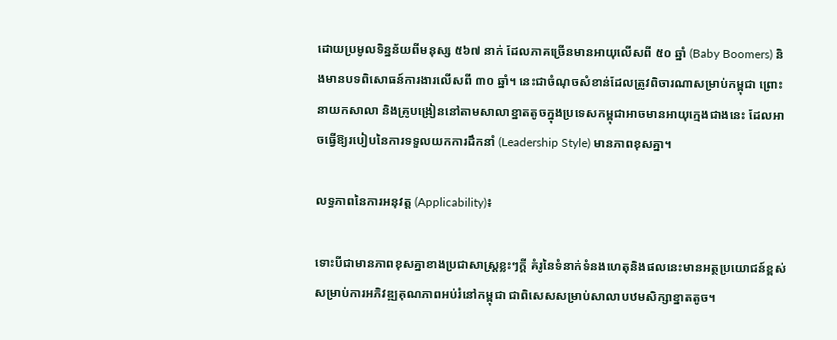ដោយប្រមូលទិន្នន័យពីមនុស្ស ៥៦៧ នាក់ ដែលភាគច្រើនមានអាយុលើសពី ៥០ ឆ្នាំ (Baby Boomers) និងមានបទពិសោធន៍ការងារលើសពី ៣០ ឆ្នាំ។ នេះជាចំណុចសំខាន់ដែលត្រូវពិចារណាសម្រាប់កម្ពុជា ព្រោះនាយកសាលា និងគ្រូបង្រៀននៅតាមសាលាខ្នាតតូចក្នុងប្រទេសកម្ពុជាអាចមានអាយុក្មេងជាងនេះ ដែលអាចធ្វើឱ្យរបៀបនៃការទទួលយកការដឹកនាំ (Leadership Style) មានភាពខុសគ្នា។

លទ្ធភាពនៃការអនុវត្ត (Applicability)៖

ទោះបីជាមានភាពខុសគ្នាខាងប្រជាសាស្ត្រខ្លះៗក្ដី គំរូនៃទំនាក់ទំនងហេតុនិងផលនេះមានអត្ថប្រយោជន៍ខ្ពស់សម្រាប់ការអភិវឌ្ឍគុណភាពអប់រំនៅកម្ពុជា ជាពិសេសសម្រាប់សាលាបឋមសិក្សាខ្នាតតូច។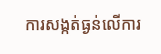ការសង្កត់ធ្ងន់លើការ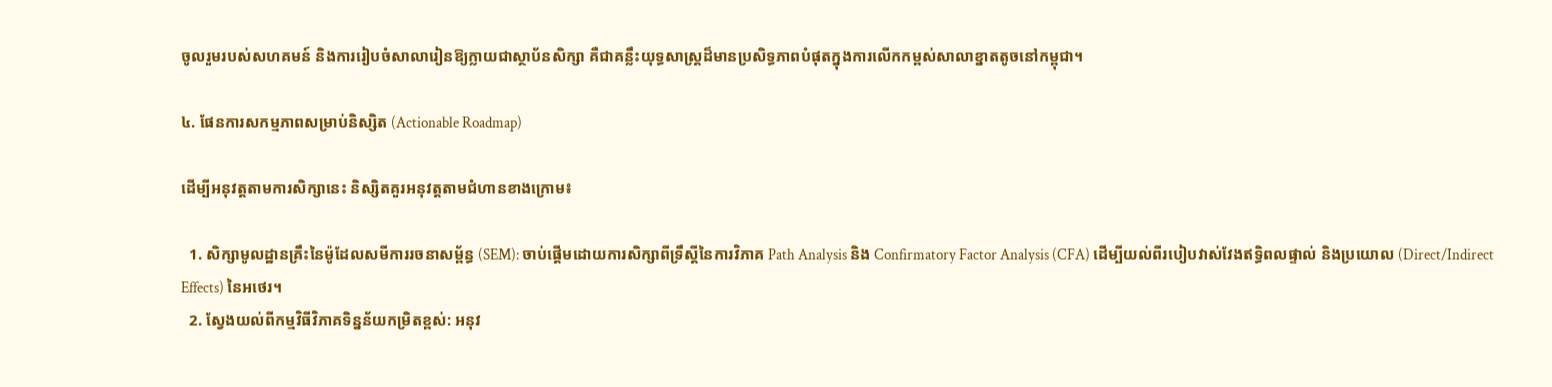ចូលរួមរបស់សហគមន៍ និងការរៀបចំសាលារៀនឱ្យក្លាយជាស្ថាប័នសិក្សា គឺជាគន្លឹះយុទ្ធសាស្ត្រដ៏មានប្រសិទ្ធភាពបំផុតក្នុងការលើកកម្ពស់សាលាខ្នាតតូចនៅកម្ពុជា។

៤. ផែនការសកម្មភាពសម្រាប់និស្សិត (Actionable Roadmap)

ដើម្បីអនុវត្តតាមការសិក្សានេះ និស្សិតគួរអនុវត្តតាមជំហានខាងក្រោម៖

  1. សិក្សាមូលដ្ឋានគ្រឹះនៃម៉ូដែលសមីការរចនាសម្ព័ន្ធ (SEM): ចាប់ផ្តើមដោយការសិក្សាពីទ្រឹស្តីនៃការវិភាគ Path Analysis និង Confirmatory Factor Analysis (CFA) ដើម្បីយល់ពីរបៀបវាស់វែងឥទ្ធិពលផ្ទាល់ និងប្រយោល (Direct/Indirect Effects) នៃអថេរ។
  2. ស្វែងយល់ពីកម្មវិធីវិភាគទិន្នន័យកម្រិតខ្ពស់: អនុវ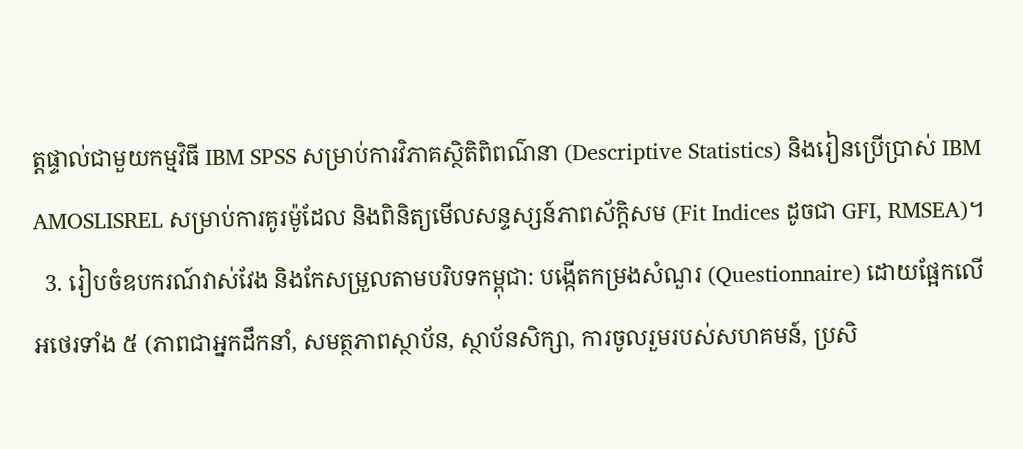ត្តផ្ទាល់ជាមួយកម្មវិធី IBM SPSS សម្រាប់ការវិភាគស្ថិតិពិពណ៌នា (Descriptive Statistics) និងរៀនប្រើប្រាស់ IBM AMOSLISREL សម្រាប់ការគូរម៉ូដែល និងពិនិត្យមើលសន្ទស្សន៍ភាពស័ក្តិសម (Fit Indices ដូចជា GFI, RMSEA)។
  3. រៀបចំឧបករណ៍វាស់វែង និងកែសម្រួលតាមបរិបទកម្ពុជា: បង្កើតកម្រងសំណួរ (Questionnaire) ដោយផ្អែកលើអថេរទាំង ៥ (ភាពជាអ្នកដឹកនាំ, សមត្ថភាពស្ថាប័ន, ស្ថាប័នសិក្សា, ការចូលរួមរបស់សហគមន៍, ប្រសិ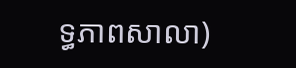ទ្ធភាពសាលា)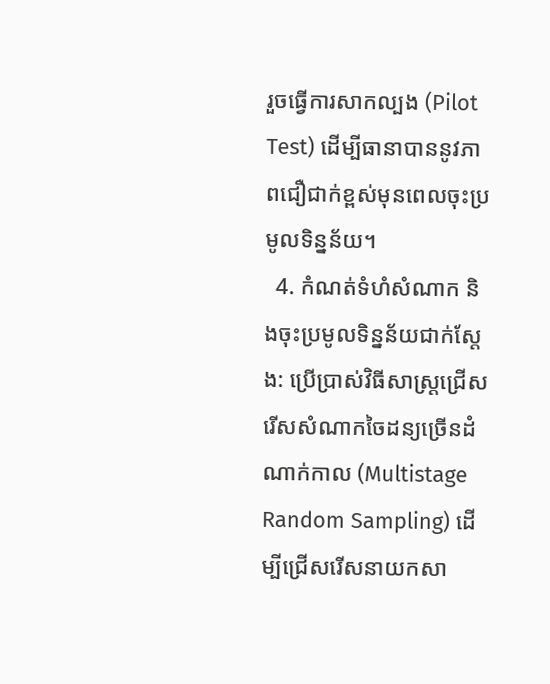រួចធ្វើការសាកល្បង (Pilot Test) ដើម្បីធានាបាននូវភាពជឿជាក់ខ្ពស់មុនពេលចុះប្រមូលទិន្នន័យ។
  4. កំណត់ទំហំសំណាក និងចុះប្រមូលទិន្នន័យជាក់ស្តែង: ប្រើប្រាស់វិធីសាស្ត្រជ្រើសរើសសំណាកចៃដន្យច្រើនដំណាក់កាល (Multistage Random Sampling) ដើម្បីជ្រើសរើសនាយកសា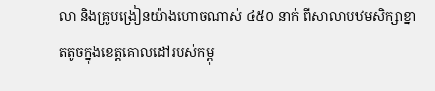លា និងគ្រូបង្រៀនយ៉ាងហោចណាស់ ៤៥០ នាក់ ពីសាលាបឋមសិក្សាខ្នាតតូចក្នុងខេត្តគោលដៅរបស់កម្ពុ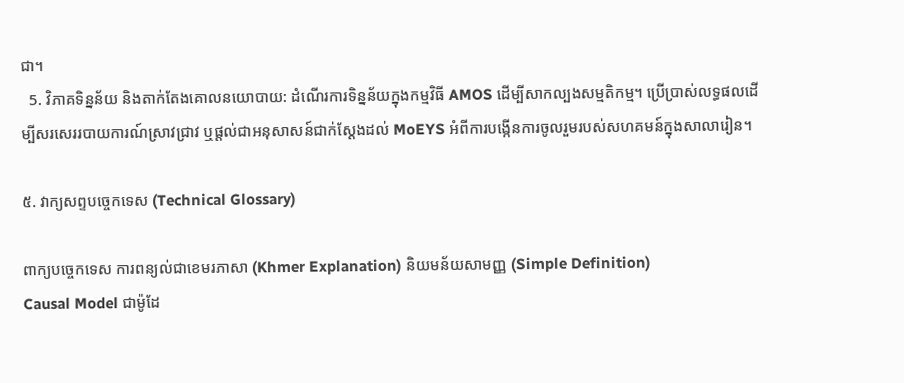ជា។
  5. វិភាគទិន្នន័យ និងតាក់តែងគោលនយោបាយ: ដំណើរការទិន្នន័យក្នុងកម្មវិធី AMOS ដើម្បីសាកល្បងសម្មតិកម្ម។ ប្រើប្រាស់លទ្ធផលដើម្បីសរសេររបាយការណ៍ស្រាវជ្រាវ ឬផ្តល់ជាអនុសាសន៍ជាក់ស្តែងដល់ MoEYS អំពីការបង្កើនការចូលរួមរបស់សហគមន៍ក្នុងសាលារៀន។

៥. វាក្យសព្ទបច្ចេកទេស (Technical Glossary)

ពាក្យបច្ចេកទេស ការពន្យល់ជាខេមរភាសា (Khmer Explanation) និយមន័យសាមញ្ញ (Simple Definition)
Causal Model ជាម៉ូដែ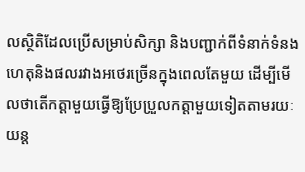លស្ថិតិដែលប្រើសម្រាប់សិក្សា និងបញ្ជាក់ពីទំនាក់ទំនងហេតុនិងផលរវាងអថេរច្រើនក្នុងពេលតែមួយ ដើម្បីមើលថាតើកត្តាមួយធ្វើឱ្យប្រែប្រួលកត្តាមួយទៀតតាមរយៈយន្ត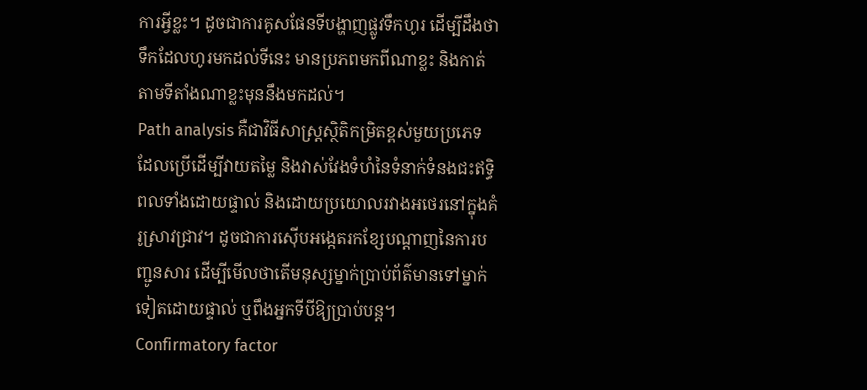ការអ្វីខ្លះ។ ដូចជាការគូសផែនទីបង្ហាញផ្លូវទឹកហូរ ដើម្បីដឹងថាទឹកដែលហូរមកដល់ទីនេះ មានប្រភពមកពីណាខ្លះ និងកាត់តាមទីតាំងណាខ្លះមុននឹងមកដល់។
Path analysis គឺជាវិធីសាស្ត្រស្ថិតិកម្រិតខ្ពស់មួយប្រភេទ ដែលប្រើដើម្បីវាយតម្លៃ និងវាស់វែងទំហំនៃទំនាក់ទំនងជះឥទ្ធិពលទាំងដោយផ្ទាល់ និងដោយប្រយោលរវាងអថេរនៅក្នុងគំរូស្រាវជ្រាវ។ ដូចជាការស៊ើបអង្កេតរកខ្សែបណ្តាញនៃការបញ្ជូនសារ ដើម្បីមើលថាតើមនុស្សម្នាក់ប្រាប់ព័ត៌មានទៅម្នាក់ទៀតដោយផ្ទាល់ ឬពឹងអ្នកទីបីឱ្យប្រាប់បន្ត។
Confirmatory factor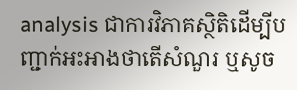analysis ជាការវិភាគស្ថិតិដើម្បីបញ្ជាក់អះអាងថាតើសំណួរ ឬសូច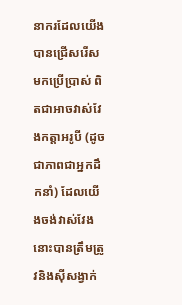នាករដែលយើងបានជ្រើសរើសមកប្រើប្រាស់ ពិតជាអាចវាស់វែងកត្តាអរូបី (ដូចជាភាពជាអ្នកដឹកនាំ) ដែលយើងចង់វាស់វែងនោះបានត្រឹមត្រូវនិងស៊ីសង្វាក់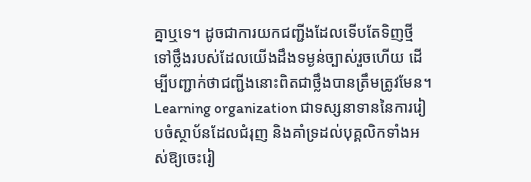គ្នាឬទេ។ ដូចជាការយកជញ្ជីងដែលទើបតែទិញថ្មី ទៅថ្លឹងរបស់ដែលយើងដឹងទម្ងន់ច្បាស់រួចហើយ ដើម្បីបញ្ជាក់ថាជញ្ជីងនោះពិតជាថ្លឹងបានត្រឹមត្រូវមែន។
Learning organization ជាទស្សនាទាននៃការរៀបចំស្ថាប័នដែលជំរុញ និងគាំទ្រដល់បុគ្គលិកទាំងអស់ឱ្យចេះរៀ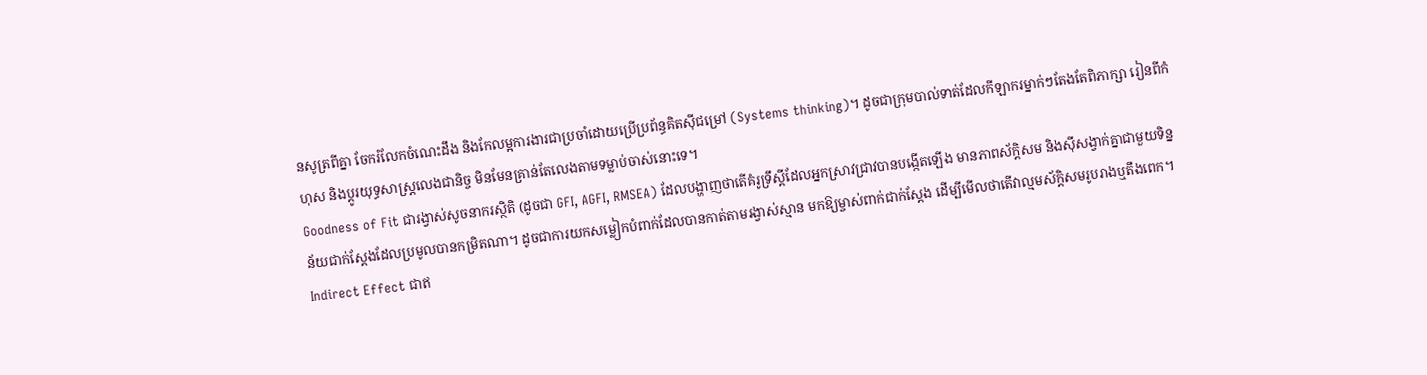នសូត្រពីគ្នា ចែករំលែកចំណេះដឹង និងកែលម្អការងារជាប្រចាំដោយប្រើប្រព័ន្ធគិតស៊ីជម្រៅ (Systems thinking)។ ដូចជាក្រុមបាល់ទាត់ដែលកីឡាករម្នាក់ៗតែងតែពិភាក្សា រៀនពីកំហុស និងប្តូរយុទ្ធសាស្ត្រលេងជានិច្ច មិនមែនគ្រាន់តែលេងតាមទម្លាប់ចាស់នោះទេ។
Goodness of Fit ជារង្វាស់សូចនាករស្ថិតិ (ដូចជា GFI, AGFI, RMSEA) ដែលបង្ហាញថាតើគំរូទ្រឹស្តីដែលអ្នកស្រាវជ្រាវបានបង្កើតឡើង មានភាពស័ក្តិសម និងស៊ីសង្វាក់គ្នាជាមួយទិន្នន័យជាក់ស្តែងដែលប្រមូលបានកម្រិតណា។ ដូចជាការយកសម្លៀកបំពាក់ដែលបានកាត់តាមរង្វាស់ស្មាន មកឱ្យម្ចាស់ពាក់ជាក់ស្តែង ដើម្បីមើលថាតើវាល្មមស័ក្តិសមរូបរាងឬតឹងពេក។
Indirect Effect ជាឥ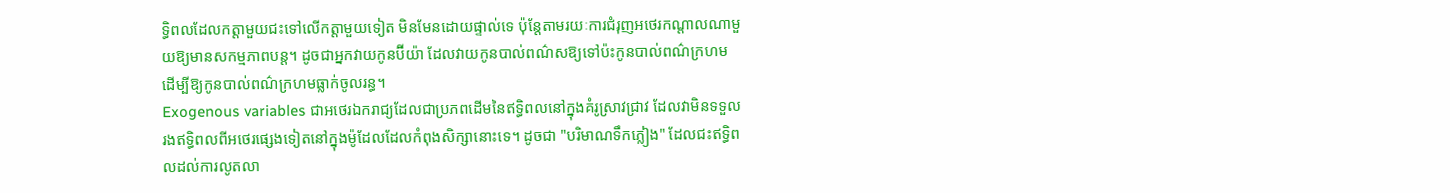ទ្ធិពលដែលកត្តាមួយជះទៅលើកត្តាមួយទៀត មិនមែនដោយផ្ទាល់ទេ ប៉ុន្តែតាមរយៈការជំរុញអថេរកណ្តាលណាមួយឱ្យមានសកម្មភាពបន្ត។ ដូចជាអ្នកវាយកូនប៊ីយ៉ា ដែលវាយកូនបាល់ពណ៌សឱ្យទៅប៉ះកូនបាល់ពណ៌ក្រហម ដើម្បីឱ្យកូនបាល់ពណ៌ក្រហមធ្លាក់ចូលរន្ធ។
Exogenous variables ជាអថេរឯករាជ្យដែលជាប្រភពដើមនៃឥទ្ធិពលនៅក្នុងគំរូស្រាវជ្រាវ ដែលវាមិនទទួលរងឥទ្ធិពលពីអថេរផ្សេងទៀតនៅក្នុងម៉ូដែលដែលកំពុងសិក្សានោះទេ។ ដូចជា "បរិមាណទឹកភ្លៀង" ដែលជះឥទ្ធិពលដល់ការលូតលា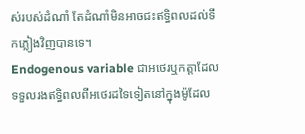ស់របស់ដំណាំ តែដំណាំមិនអាចជះឥទ្ធិពលដល់ទឹកភ្លៀងវិញបានទេ។
Endogenous variable ជាអថេរឬកត្តាដែលទទួលរងឥទ្ធិពលពីអថេរដទៃទៀតនៅក្នុងម៉ូដែល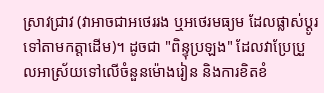ស្រាវជ្រាវ (វាអាចជាអថេររង ឬអថេរមធ្យម ដែលផ្លាស់ប្តូរទៅតាមកត្តាដើម)។ ដូចជា "ពិន្ទុប្រឡង" ដែលវាប្រែប្រួលអាស្រ័យទៅលើចំនួនម៉ោងរៀន និងការខិតខំ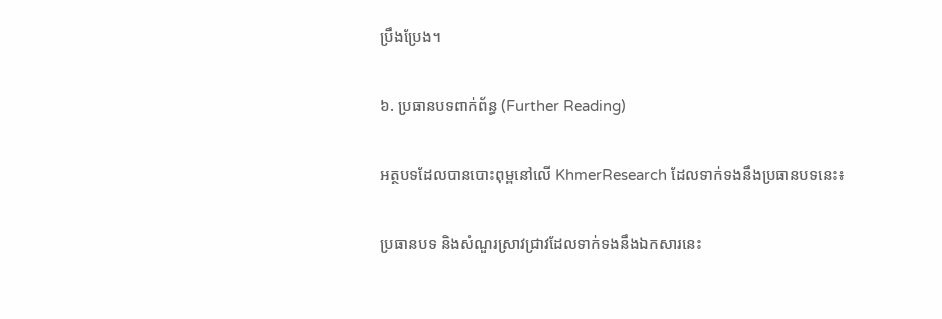ប្រឹងប្រែង។

៦. ប្រធានបទពាក់ព័ន្ធ (Further Reading)

អត្ថបទដែលបានបោះពុម្ពនៅលើ KhmerResearch ដែលទាក់ទងនឹងប្រធានបទនេះ៖

ប្រធានបទ និងសំណួរស្រាវជ្រាវដែលទាក់ទងនឹងឯកសារនេះ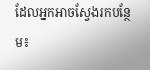ដែលអ្នកអាចស្វែងរកបន្ថែម៖